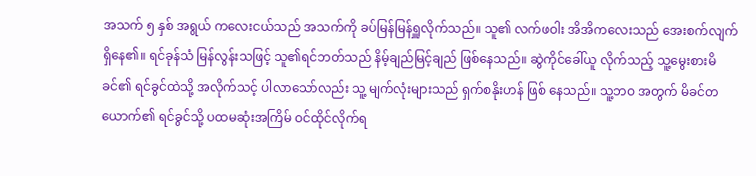အသက် ၅ နှစ် အရွယ် ကလေးငယ်သည် အသက်ကို ခပ်မြန်မြန်ရှူလိုက်သည်။ သူ၏ လက်ဖဝါး အိအိကလေးသည် အေးစက်လျက် ရှိနေ၏။ ရင်ခုန်သံ မြန်လွန်းသဖြင့် သူ၏ရင်ဘတ်သည် နိမ့်ချည်မြင့်ချည် ဖြစ်နေသည်။ ဆွဲကိုင်ခေါ်ယူ လိုက်သည့် သူ့မွေးစားမိခင်၏ ရင်ခွင်ထဲသို့ အလိုက်သင့် ပါလာသော်လည်း သူ့ မျက်လုံးများသည် ရှက်စနိုးဟန် ဖြစ် နေသည်။ သူ့ဘဝ အတွက် မိခင်တယောက်၏ ရင်ခွင်သို့ ပထမဆုံးအကြိမ် ဝင်ထိုင်လိုက်ရ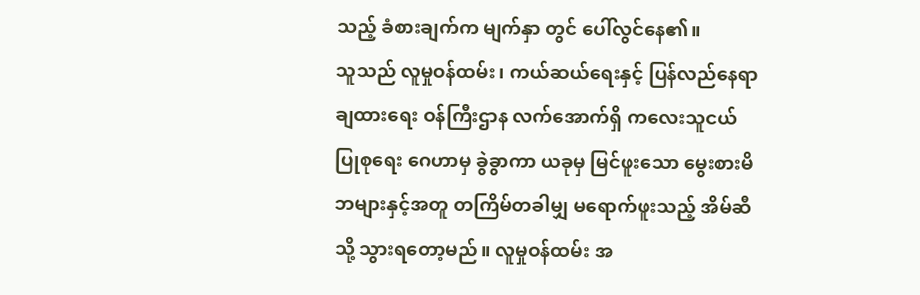သည့် ခံစားချက်က မျက်နှာ တွင် ပေါ်လွင်နေ၏။
သူသည် လူမှုဝန်ထမ်း၊ ကယ်ဆယ်ရေးနှင့် ပြန်လည်နေရာချထားရေး ဝန်ကြီးဌာန လက်အောက်ရှိ ကလေးသူငယ် ပြုစုရေး ဂေဟာမှ ခွဲခွာကာ ယခုမှ မြင်ဖူးသော မွေးစားမိဘများနှင့်အတူ တကြိမ်တခါမျှ မရောက်ဖူးသည့် အိမ်ဆီသို့ သွားရတော့မည်။ လူမှုဝန်ထမ်း အ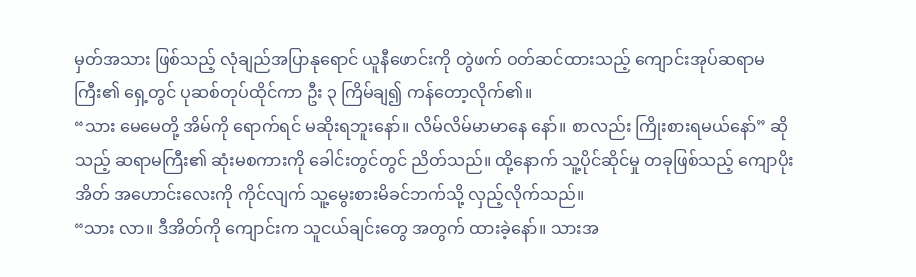မှတ်အသား ဖြစ်သည့် လုံချည်အပြာနုရောင် ယူနီဖောင်းကို တွဲဖက် ဝတ်ဆင်ထားသည့် ကျောင်းအုပ်ဆရာမကြီး၏ ရှေ့တွင် ပုဆစ်တုပ်ထိုင်ကာ ဦး ၃ ကြိမ်ချ၍ ကန်တော့လိုက်၏။
“သား မေမေတို့ အိမ်ကို ရောက်ရင် မဆိုးရဘူးနော်။ လိမ်လိမ်မာမာနေ နော်။ စာလည်း ကြိုးစားရမယ်နော်” ဆိုသည့် ဆရာမကြီး၏ ဆုံးမစကားကို ခေါင်းတွင်တွင် ညိတ်သည်။ ထို့နောက် သူ့ပိုင်ဆိုင်မှု တခုဖြစ်သည့် ကျောပိုးအိတ် အဟောင်းလေးကို ကိုင်လျက် သူ့မွေးစားမိခင်ဘက်သို့ လှည့်လိုက်သည်။
“သား လာ။ ဒီအိတ်ကို ကျောင်းက သူငယ်ချင်းတွေ အတွက် ထားခဲ့နော်။ သားအ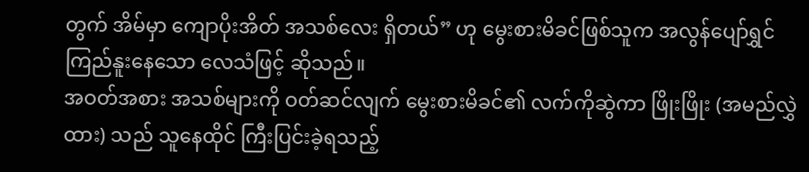တွက် အိမ်မှာ ကျောပိုးအိတ် အသစ်လေး ရှိတယ်” ဟု မွေးစားမိခင်ဖြစ်သူက အလွန်ပျော်ရွှင် ကြည်နူးနေသော လေသံဖြင့် ဆိုသည်။
အဝတ်အစား အသစ်များကို ဝတ်ဆင်လျက် မွေးစားမိခင်၏ လက်ကိုဆွဲကာ ဖြိုးဖြိုး (အမည်လွှဲထား) သည် သူနေထိုင် ကြီးပြင်းခဲ့ရသည့်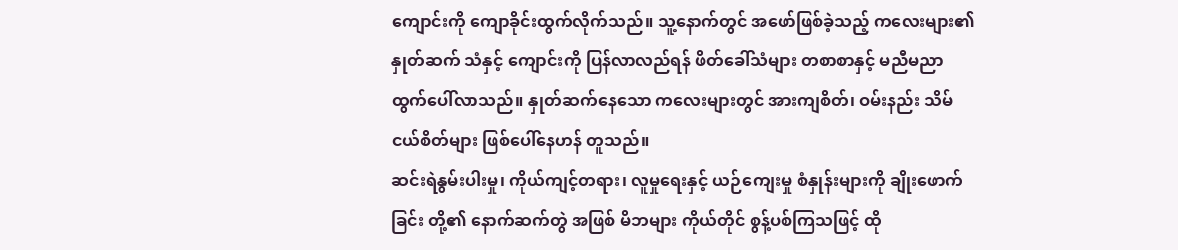ကျောင်းကို ကျောခိုင်းထွက်လိုက်သည်။ သူ့နောက်တွင် အဖော်ဖြစ်ခဲ့သည့် ကလေးများ၏ နှုတ်ဆက် သံနှင့် ကျောင်းကို ပြန်လာလည်ရန် ဖိတ်ခေါ်သံများ တစာစာနှင့် မညီမညာ ထွက်ပေါ်လာသည်။ နှုတ်ဆက်နေသော ကလေးများတွင် အားကျစိတ်၊ ဝမ်းနည်း သိမ်ငယ်စိတ်များ ဖြစ်ပေါ်နေဟန် တူသည်။
ဆင်းရဲနွမ်းပါးမှု၊ ကိုယ်ကျင့်တရား၊ လူမှုရေးနှင့် ယဉ်ကျေးမှု စံနှုန်းများကို ချိုးဖောက်ခြင်း တို့၏ နောက်ဆက်တွဲ အဖြစ် မိဘများ ကိုယ်တိုင် စွန့်ပစ်ကြသဖြင့် ထို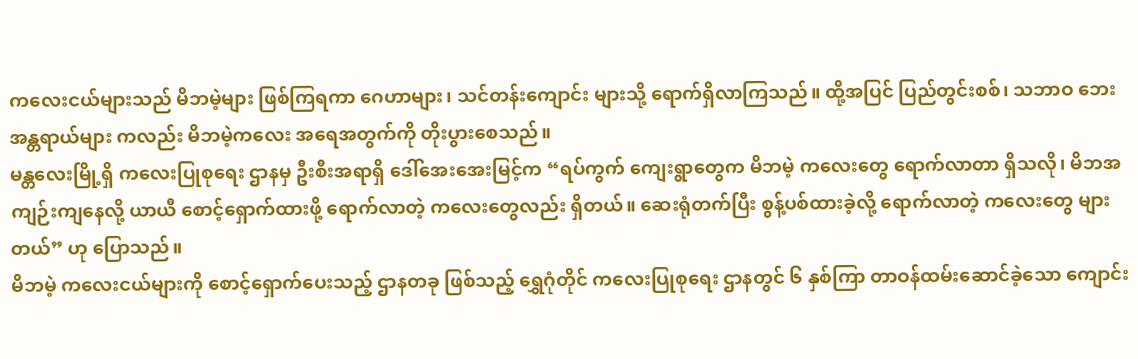ကလေးငယ်များသည် မိဘမဲ့များ ဖြစ်ကြရကာ ဂေဟာများ၊ သင်တန်းကျောင်း များသို့ ရောက်ရှိလာကြသည်။ ထို့အပြင် ပြည်တွင်းစစ်၊ သဘာဝ ဘေးအန္တရာယ်များ ကလည်း မိဘမဲ့ကလေး အရေအတွက်ကို တိုးပွားစေသည်။
မန္တလေးမြို့ရှိ ကလေးပြုစုရေး ဌာနမှ ဦးစီးအရာရှိ ဒေါ်အေးအေးမြင့်က “ရပ်ကွက် ကျေးရွာတွေက မိဘမဲ့ ကလေးတွေ ရောက်လာတာ ရှိသလို၊ မိဘအကျဉ်းကျနေလို့ ယာယီ စောင့်ရှောက်ထားဖို့ ရောက်လာတဲ့ ကလေးတွေလည်း ရှိတယ်။ ဆေးရုံတက်ပြီး စွန့်ပစ်ထားခဲ့လို့ ရောက်လာတဲ့ ကလေးတွေ များတယ်” ဟု ပြောသည်။
မိဘမဲ့ ကလေးငယ်များကို စောင့်ရှောက်ပေးသည့် ဌာနတခု ဖြစ်သည့် ရွှေဂုံတိုင် ကလေးပြုစုရေး ဌာနတွင် ၆ နှစ်ကြာ တာဝန်ထမ်းဆောင်ခဲ့သော ကျောင်း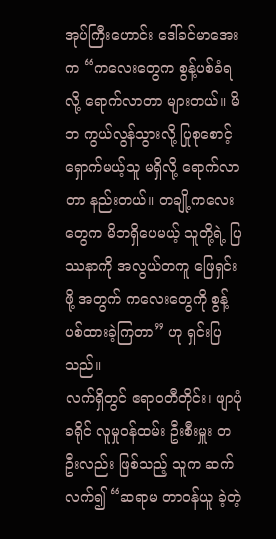အုပ်ကြီးဟောင်း ဒေါ်ခင်မာအေးက “ကလေးတွေက စွန့်ပစ်ခံရလို့ ရောက်လာတာ များတယ်။ မိဘ ကွယ်လွန်သွားလို့ ပြုစုစောင့်ရှောက်မယ့်သူ မရှိလို့ ရောက်လာတာ နည်းတယ်။ တချို့ကလေးတွေက မိဘရှိပေမယ့် သူတို့ရဲ့ ပြဿနာကို အလွယ်တကူ ဖြေရှင်းဖို့ အတွက် ကလေးတွေကို စွန့်ပစ်ထားခဲ့ကြတာ” ဟု ရှင်းပြသည်။
လက်ရှိတွင် ဧရာဝတီတိုင်း၊ ဖျာပုံခရိုင် လူမှုဝန်ထမ်း ဦးစီးမှူး တဦးလည်း ဖြစ်သည့် သူက ဆက်လက်၍ “ဆရာမ တာဝန်ယူ ခဲ့တဲ့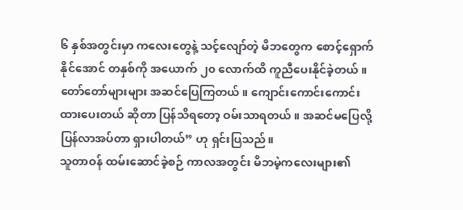၆ နှစ်အတွင်းမှာ ကလေးတွေနဲ့ သင့်လျော်တဲ့ မိဘတွေက စောင့်ရှောက်နိုင်အောင် တနှစ်ကို အယောက် ၂၀ လောက်ထိ ကူညီပေးနိုင်ခဲ့တယ်။ တော်တော်များများ အဆင်ပြေကြတယ်။ ကျောင်းကောင်းကောင်း ထားပေးတယ် ဆိုတာ ပြန်သိရတော့ ဝမ်းသာရတယ်။ အဆင်မပြေလို့ ပြန်လာအပ်တာ ရှားပါတယ်” ဟု ရှင်းပြသည်။
သူတာဝန် ထမ်းဆောင်ခဲ့စဉ် ကာလအတွင်း မိဘမဲ့ကလေးများ၏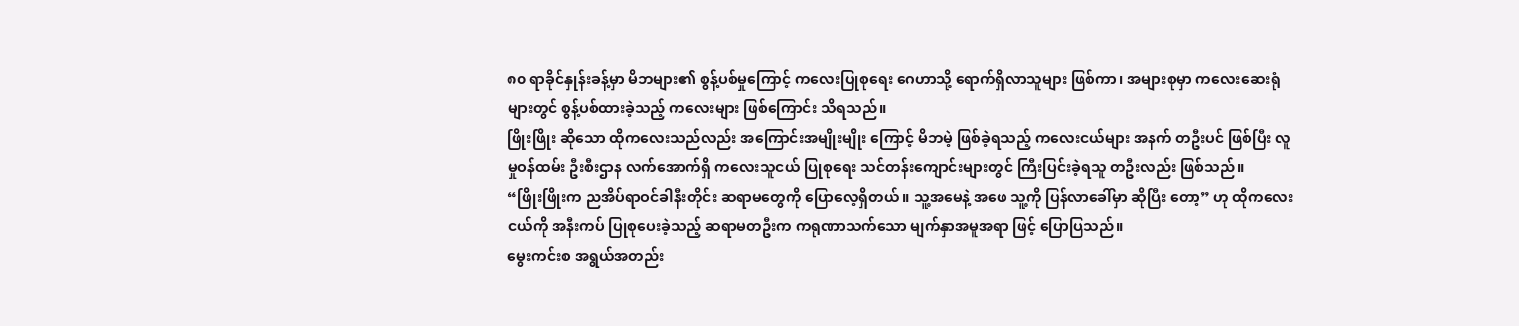၈၀ ရာခိုင်နှုန်းခန့်မှာ မိဘများ၏ စွန့်ပစ်မှုကြောင့် ကလေးပြုစုရေး ဂေဟာသို့ ရောက်ရှိလာသူများ ဖြစ်ကာ၊ အများစုမှာ ကလေးဆေးရုံများတွင် စွန့်ပစ်ထားခဲ့သည့် ကလေးများ ဖြစ်ကြောင်း သိရသည်။
ဖြိုးဖြိုး ဆိုသော ထိုကလေးသည်လည်း အကြောင်းအမျိုးမျိုး ကြောင့် မိဘမဲ့ ဖြစ်ခဲ့ရသည့် ကလေးငယ်များ အနက် တဦးပင် ဖြစ်ပြီး လူမှုဝန်ထမ်း ဦးစီးဌာန လက်အောက်ရှိ ကလေးသူငယ် ပြုစုရေး သင်တန်းကျောင်းများတွင် ကြီးပြင်းခဲ့ရသူ တဦးလည်း ဖြစ်သည်။
“ဖြိုးဖြိုးက ညအိပ်ရာဝင်ခါနီးတိုင်း ဆရာမတွေကို ပြောလေ့ရှိတယ်။ သူ့အမေနဲ့ အဖေ သူ့ကို ပြန်လာခေါ်မှာ ဆိုပြီး တော့” ဟု ထိုကလေးငယ်ကို အနီးကပ် ပြုစုပေးခဲ့သည့် ဆရာမတဦးက ကရုဏာသက်သော မျက်နှာအမူအရာ ဖြင့် ပြောပြသည်။
မွေးကင်းစ အရွယ်အတည်း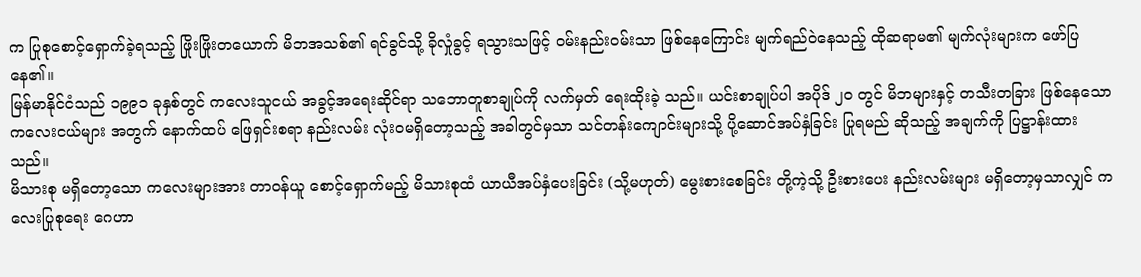က ပြုစုစောင့်ရှောက်ခဲ့ရသည့် ဖြိုးဖြိုးတယောက် မိဘအသစ်၏ ရင်ခွင်သို့ ခိုလှုံခွင့် ရသွားသဖြင့် ဝမ်းနည်းဝမ်းသာ ဖြစ်နေကြောင်း မျက်ရည်ဝဲနေသည့် ထိုဆရာမ၏ မျက်လုံးများက ဖော်ပြနေ၏။
မြန်မာနိုင်ငံသည် ၁၉၉၁ ခုနှစ်တွင် ကလေးသူငယ် အခွင့်အရေးဆိုင်ရာ သဘောတူစာချုပ်ကို လက်မှတ် ရေးထိုးခဲ့ သည်။ ယင်းစာချုပ်ပါ အပိုဒ် ၂၀ တွင် မိဘများနှင့် တသီးတခြား ဖြစ်နေသော ကလေးငယ်များ အတွက် နောက်ထပ် ဖြေရှင်းစရာ နည်းလမ်း လုံးဝမရှိတော့သည့် အခါတွင်မှသာ သင်တန်းကျောင်းများသို့ ပို့ဆောင်အပ်နှံခြင်း ပြုရမည် ဆိုသည့် အချက်ကို ပြဋ္ဌာန်းထားသည်။
မိသားစု မရှိတော့သော ကလေးများအား တာဝန်ယူ စောင့်ရှောက်မည့် မိသားစုထံ ယာယီအပ်နှံပေးခြင်း (သို့မဟုတ်) မွေးစားစေခြင်း တို့ကဲ့သို့ ဦးစားပေး နည်းလမ်းများ မရှိတော့မှသာလျှင် ကလေးပြုစုရေး ဂေဟာ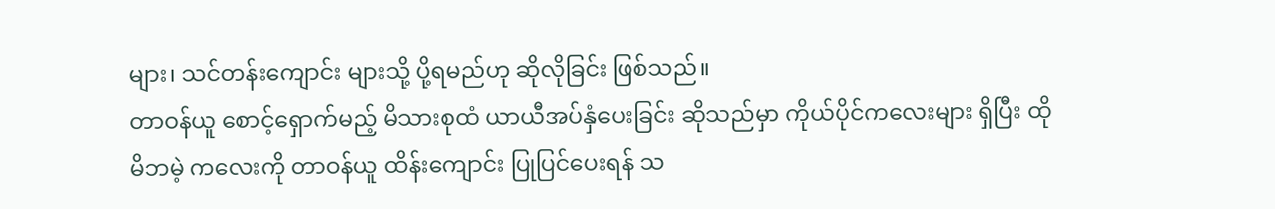များ၊ သင်တန်းကျောင်း များသို့ ပို့ရမည်ဟု ဆိုလိုခြင်း ဖြစ်သည်။
တာဝန်ယူ စောင့်ရှောက်မည့် မိသားစုထံ ယာယီအပ်နှံပေးခြင်း ဆိုသည်မှာ ကိုယ်ပိုင်ကလေးများ ရှိပြီး ထိုမိဘမဲ့ ကလေးကို တာဝန်ယူ ထိန်းကျောင်း ပြုပြင်ပေးရန် သ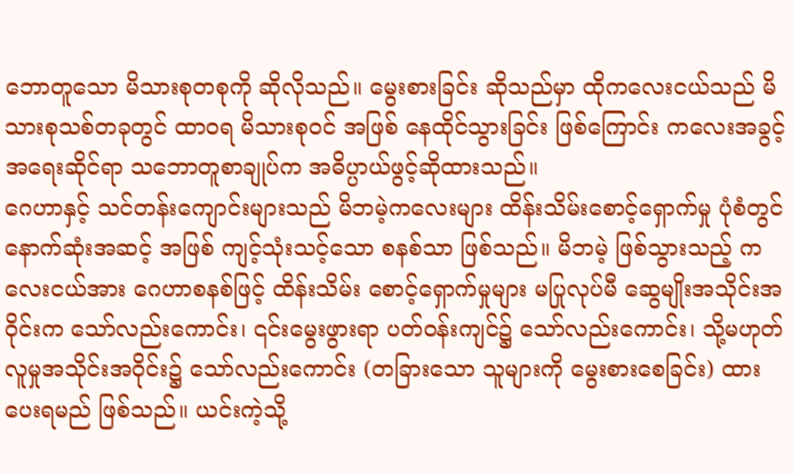ဘောတူသော မိသားစုတစုကို ဆိုလိုသည်။ မွေးစားခြင်း ဆိုသည်မှာ ထိုကလေးငယ်သည် မိသားစုသစ်တခုတွင် ထာဝရ မိသားစုဝင် အဖြစ် နေထိုင်သွားခြင်း ဖြစ်ကြောင်း ကလေးအခွင့်အရေးဆိုင်ရာ သဘောတူစာချုပ်က အဓိပ္ပာယ်ဖွင့်ဆိုထားသည်။
ဂေဟာနှင့် သင်တန်းကျောင်းများသည် မိဘမဲ့ကလေးများ ထိန်းသိမ်းစောင့်ရှောက်မှု ပုံစံတွင် နောက်ဆုံးအဆင့် အဖြစ် ကျင့်သုံးသင့်သော စနစ်သာ ဖြစ်သည်။ မိဘမဲ့ ဖြစ်သွားသည့် ကလေးငယ်အား ဂေဟာစနစ်ဖြင့် ထိန်းသိမ်း စောင့်ရှောက်မှုများ မပြုလုပ်မီ ဆွေမျိုးအသိုင်းအဝိုင်းက သော်လည်းကောင်း၊ ၎င်းမွေးဖွားရာ ပတ်ဝန်းကျင်၌ သော်လည်းကောင်း၊ သို့မဟုတ် လူမှုအသိုင်းအဝိုင်း၌ သော်လည်းကောင်း (တခြားသော သူများကို မွေးစားစေခြင်း) ထားပေးရမည် ဖြစ်သည်။ ယင်းကဲ့သို့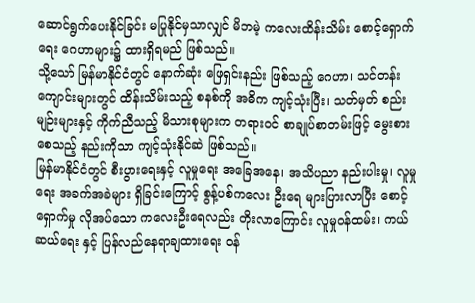ဆောင်ရွက်ပေးနိုင်ခြင်း မပြုနိုင်မှသာလျှင် မိဘမဲ့ ကလေးထိန်းသိမ်း စောင့်ရှောက်ရေး ဂေဟာများ၌ ထားရှိရမည် ဖြစ်သည်။
သို့သော် မြန်မာနိုင်ငံတွင် နောက်ဆုံး ဖြေရှင်းနည်း ဖြစ်သည့် ဂေဟာ၊ သင်တန်းကျောင်းများတွင် ထိန်းသိမ်းသည့် စနစ်ကို အဓိက ကျင့်သုံးပြီး၊ သတ်မှတ် စည်းမျဉ်းများနှင့် ကိုက်ညီသည့် မိသားစုများက တရားဝင် စာချုပ်စာတမ်းဖြင့် မွေးစားစေသည့် နည်းကိုသာ ကျင့်သုံးနိုင်ဆဲ ဖြစ်သည်။
မြန်မာနိုင်ငံတွင် စီးပွားရေးနှင့် လူမှုရေး အခြေအနေ၊ အသိပညာ နည်းပါးမှု၊ လူမှုရေး အခက်အခဲများ ရှိခြင်းကြောင့် စွန့်ပစ်ကလေး ဦးရေ များပြားလာပြီး စောင့်ရှောက်မှု လိုအပ်သော ကလေးဦးရေလည်း တိုးလာကြောင်း လူမှုဝန်ထမ်း၊ ကယ်ဆယ်ရေး နှင့် ပြန်လည်နေရာချထားရေး ဝန်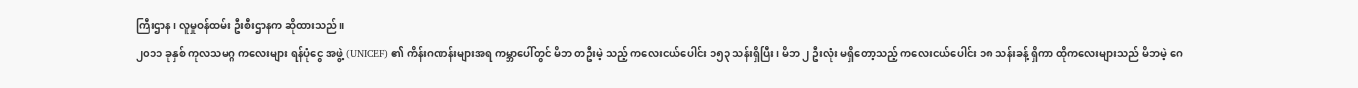ကြီးဌာန၊ လူမှုဝန်ထမ်း ဦးစီးဌာနက ဆိုထားသည်။
၂၀၁၁ ခုနှစ် ကုလသမဂ္ဂ ကလေးများ ရန်ပုံငွေ အဖွဲ့ (UNICEF) ၏ ကိန်းဂဏန်းများအရ ကမ္ဘာပေါ်တွင် မိဘ တဦးမဲ့ သည့် ကလေးငယ်ပေါင်း ၁၅၃ သန်းရှိပြီး၊ မိဘ ၂ ဦးလုံး မရှိတော့သည့် ကလေးငယ်ပေါင်း ၁၈ သန်းခန့် ရှိကာ ထိုကလေးများသည် မိဘမဲ့ ဂေ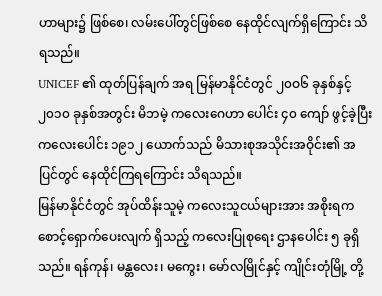ဟာများ၌ ဖြစ်စေ၊ လမ်းပေါ်တွင်ဖြစ်စေ နေထိုင်လျက်ရှိကြောင်း သိရသည်။
UNICEF ၏ ထုတ်ပြန်ချက် အရ မြန်မာနိုင်ငံတွင် ၂၀ဝ၆ ခုနှစ်နှင့် ၂၀၁၀ ခုနှစ်အတွင်း မိဘမဲ့ ကလေးဂေဟာ ပေါင်း ၄၀ ကျော် ဖွင့်ခဲ့ပြီး ကလေးပေါင်း ၁၉၁၂ ယောက်သည် မိသားစုအသိုင်းအဝိုင်း၏ အပြင်တွင် နေထိုင်ကြရကြောင်း သိရသည်။
မြန်မာနိုင်ငံတွင် အုပ်ထိန်းသူမဲ့ ကလေးသူငယ်များအား အစိုးရက စောင့်ရှောက်ပေးလျက် ရှိသည့် ကလေးပြုစုရေး ဌာနပေါင်း ၅ ခုရှိသည်။ ရန်ကုန်၊ မန္တလေး၊ မကွေး၊ မော်လမြိုင်နှင့် ကျိုင်းတုံမြို့ တို့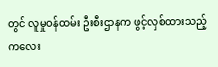တွင် လူမှုဝန်ထမ်း ဦးစီးဌာနက ဖွင့်လှစ်ထားသည့် ကလေး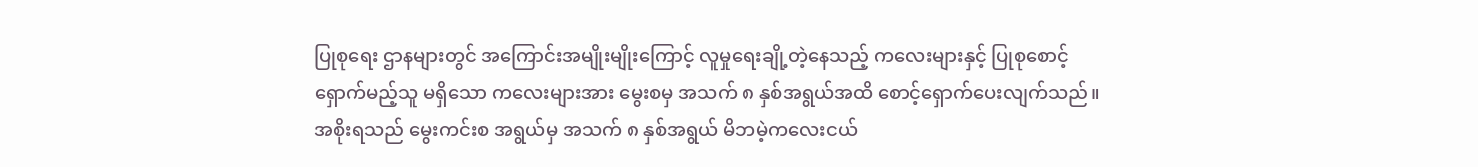ပြုစုရေး ဌာနများတွင် အကြောင်းအမျိုးမျိုးကြောင့် လူမှုရေးချို့တဲ့နေသည့် ကလေးများနှင့် ပြုစုစောင့်ရှောက်မည့်သူ မရှိသော ကလေးများအား မွေးစမှ အသက် ၈ နှစ်အရွယ်အထိ စောင့်ရှောက်ပေးလျက်သည်။
အစိုးရသည် မွေးကင်းစ အရွယ်မှ အသက် ၈ နှစ်အရွယ် မိဘမဲ့ကလေးငယ်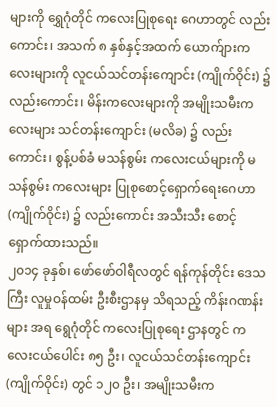များကို ရွှေဂုံတိုင် ကလေးပြုစုရေး ဂေဟာတွင် လည်းကောင်း၊ အသက် ၈ နှစ်နှင့်အထက် ယောက်ျားကလေးများကို လူငယ်သင်တန်းကျောင်း (ကျိုက်ဝိုင်း) ၌ လည်းကောင်း၊ မိန်းကလေးများကို အမျိုးသမီးကလေးများ သင်တန်းကျောင်း (မလိခ) ၌ လည်းကောင်း၊ စွန့်ပစ်ခံ မသန်စွမ်း ကလေးငယ်များကို မသန်စွမ်း ကလေးများ ပြုစုစောင့်ရှောက်ရေးဂေဟာ (ကျိုက်ဝိုင်း) ၌ လည်းကောင်း အသီးသီး စောင့်ရှောက်ထားသည်။
၂၀၁၄ ခုနှစ်၊ ဖော်ဖော်ဝါရီလတွင် ရန်ကုန်တိုင်း ဒေသကြီး လူမှုဝန်ထမ်း ဦးစီးဌာနမှ သိရသည့် ကိန်းဂဏန်းများ အရ ရွေဂုံတိုင် ကလေးပြုစုရေး ဌာနတွင် ကလေးငယ်ပေါင်း ၈၅ ဦး၊ လူငယ်သင်တန်းကျောင်း (ကျိုက်ဝိုင်း) တွင် ၁၂၀ ဦး၊ အမျိုးသမီးက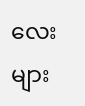လေးများ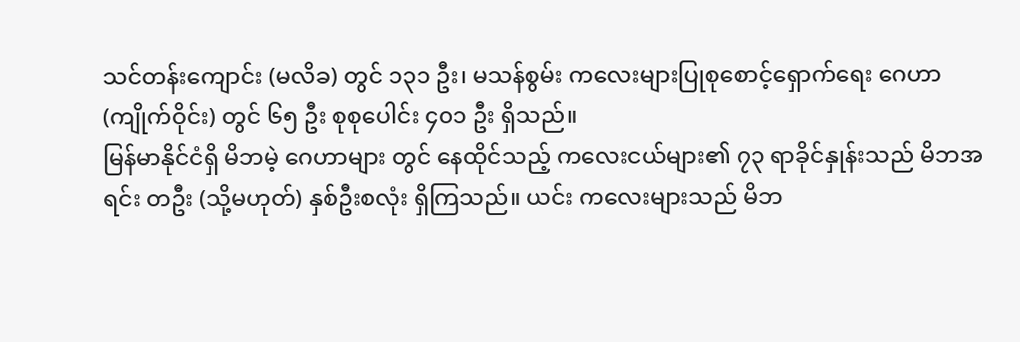သင်တန်းကျောင်း (မလိခ) တွင် ၁၃၁ ဦး၊ မသန်စွမ်း ကလေးများပြုစုစောင့်ရှောက်ရေး ဂေဟာ (ကျိုက်ဝိုင်း) တွင် ၆၅ ဦး စုစုပေါင်း ၄၀၁ ဦး ရှိသည်။
မြန်မာနိုင်ငံရှိ မိဘမဲ့ ဂေဟာများ တွင် နေထိုင်သည့် ကလေးငယ်များ၏ ၇၃ ရာခိုင်နှုန်းသည် မိဘအရင်း တဦး (သို့မဟုတ်) နှစ်ဦးစလုံး ရှိကြသည်။ ယင်း ကလေးများသည် မိဘ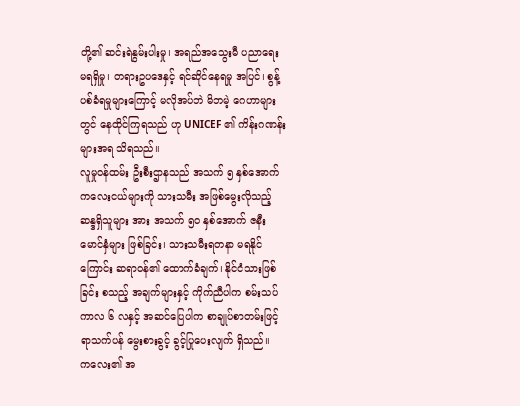တို့၏ ဆင်းရဲနွမ်းပါးမှု၊ အရည်အသွေးမီ ပညာရေး မရရှိမှု၊ တရားဥပဒေနှင့် ရင်ဆိုင်နေရမှု အပြင်၊ စွန့်ပစ်ခံရမှုများကြောင့် မလိုအပ်ဘဲ မိဘမဲ့ ဂေဟာများတွင် နေထိုင်ကြရသည် ဟု UNICEF ၏ ကိန်းဂဏန်းများအရ သိရသည်။
လူမှုဝန်ထမ်း ဦးစီးဌာနသည် အသက် ၅ နှစ်အောက် ကလေးငယ်များကို သားသမီး အဖြစ်မွေးလိုသည့် ဆန္ဒရှိသူများ အား အသက် ၅၀ နှစ်အောက် ဇနီးမောင်နှံများ ဖြစ်ခြင်း၊ သားသမီးရတနာ မရနိုင်ကြောင်း ဆရာဝန်၏ ထောက်ခံချက်၊ နိုင်ငံသားဖြစ်ခြင်း စသည့် အချက်များနှင့် ကိုက်ညီပါက စမ်းသပ် ကာလ ၆ လနှင့် အဆင်ပြေပါက စာချုပ်စာတမ်းဖြင့် ရာသက်ပန် မွေးစားခွင့် ခွင့်ပြုပေးလျက် ရှိသည်။
ကလေး၏ အ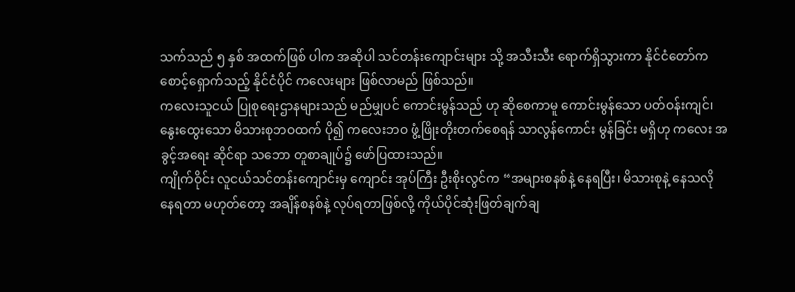သက်သည် ၅ နှစ် အထက်ဖြစ် ပါက အဆိုပါ သင်တန်းကျောင်းများ သို့ အသီးသီး ရောက်ရှိသွားကာ နိုင်ငံတော်က စောင့်ရှောက်သည့် နိုင်ငံပိုင် ကလေးများ ဖြစ်လာမည် ဖြစ်သည်။
ကလေးသူငယ် ပြုစုရေးဌာနများသည် မည်မျှပင် ကောင်းမွန်သည် ဟု ဆိုစေကာမူ ကောင်းမွန်သော ပတ်ဝန်းကျင်၊ နွေးထွေးသော မိသားစုဘဝထက် ပို၍ ကလေးဘဝ ဖွံ့ဖြိုးတိုးတက်စေရန် သာလွန်ကောင်း မွန်ခြင်း မရှိဟု ကလေး အခွင့်အရေး ဆိုင်ရာ သဘော တူစာချုပ်၌ ဖော်ပြထားသည်။
ကျိုက်ဝိုင်း လူငယ်သင်တန်းကျောင်းမှ ကျောင်း အုပ်ကြီး ဦးစိုးလွင်က “အများစနစ်နဲ့ နေရပြီး၊ မိသားစုနဲ့ နေသလို နေရတာ မဟုတ်တော့ အချိန်စနစ်နဲ့ လုပ်ရတာဖြစ်လို့ ကိုယ်ပိုင်ဆုံးဖြတ်ချက်ချ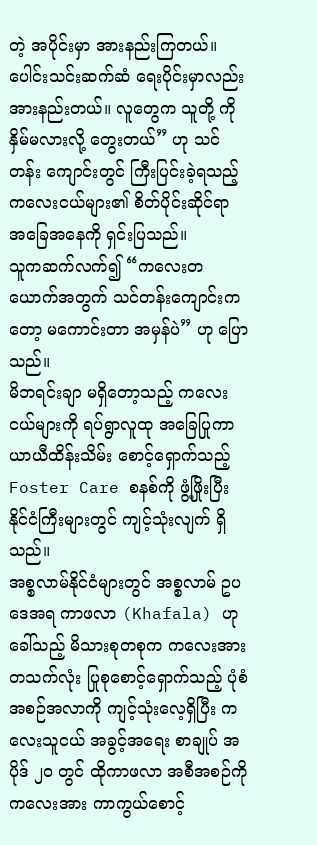တဲ့ အပိုင်းမှာ အားနည်းကြတယ်။ ပေါင်းသင်းဆက်ဆံ ရေးပိုင်းမှာလည်း အားနည်းတယ်။ လူတွေက သူတို့ ကို နှိမ်မလားလို့ တွေးတယ်” ဟု သင်တန်း ကျောင်းတွင် ကြီးပြင်းခဲ့ရသည့် ကလေးငယ်များ၏ စိတ်ပိုင်းဆိုင်ရာ အခြေအနေကို ရှင်းပြသည်။
သူကဆက်လက်၍ “ကလေးတယောက်အတွက် သင်တန်းကျောင်းကတော့ မကောင်းတာ အမှန်ပဲ” ဟု ပြောသည်။
မိဘရင်းချာ မရှိတော့သည့် ကလေးငယ်များကို ရပ်ရွာလူထု အခြေပြုကာ ယာယီထိန်းသိမ်း စောင့်ရှောက်သည့် Foster Care စနစ်ကို ဖွံ့ဖြိုးပြီး နိုင်ငံကြီးများတွင် ကျင့်သုံးလျက် ရှိသည်။
အစ္စလာမ်နိုင်ငံများတွင် အစ္စလာမ် ဥပဒေအရ ကာဖလာ (Khafala) ဟု ခေါ်သည့် မိသားစုတစုက ကလေးအား တသက်လုံး ပြုစုစောင့်ရှောက်သည့် ပုံစံအစဉ်အလာကို ကျင့်သုံးလေ့ရှိပြီး ကလေးသူငယ် အခွင့်အရေး စာချုပ် အပိုဒ် ၂၀ တွင် ထိုကာဖလာ အစီအစဉ်ကို ကလေးအား ကာကွယ်စောင့်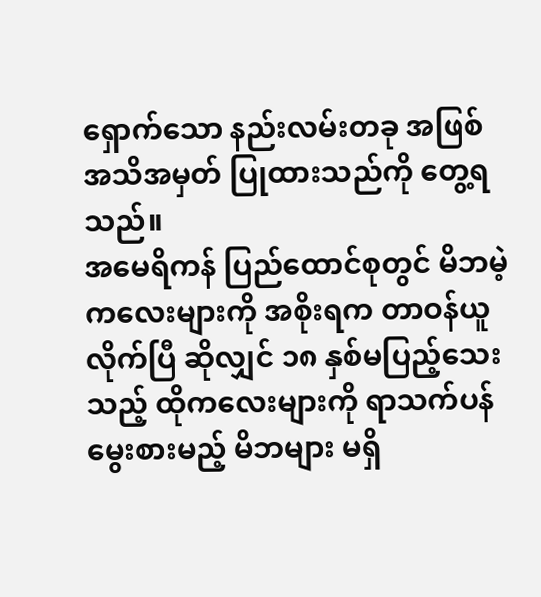ရှောက်သော နည်းလမ်းတခု အဖြစ် အသိအမှတ် ပြုထားသည်ကို တွေ့ရသည်။
အမေရိကန် ပြည်ထောင်စုတွင် မိဘမဲ့ကလေးများကို အစိုးရက တာဝန်ယူလိုက်ပြီ ဆိုလျှင် ၁၈ နှစ်မပြည့်သေးသည့် ထိုကလေးများကို ရာသက်ပန် မွေးစားမည့် မိဘများ မရှိ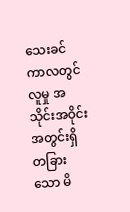သေးခင် ကာလတွင် လူမှု အသိုင်းအဝိုင်း အတွင်းရှိ တခြားသော မိ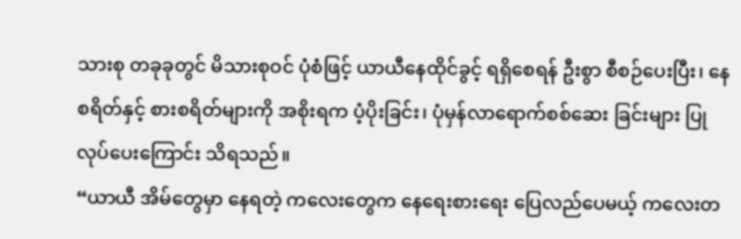သားစု တခုခုတွင် မိသားစုဝင် ပုံစံဖြင့် ယာယီနေထိုင်ခွင့် ရရှိစေရန် ဦးစွာ စီစဉ်ပေးပြီး၊ နေစရိတ်နှင့် စားစရိတ်များကို အစိုးရက ပံ့ပိုးခြင်း၊ ပုံမှန်လာရောက်စစ်ဆေး ခြင်းများ ပြုလုပ်ပေးကြောင်း သိရသည်။
“ယာယီ အိမ်တွေမှာ နေရတဲ့ ကလေးတွေက နေရေးစားရေး ပြေလည်ပေမယ့် ကလေးတ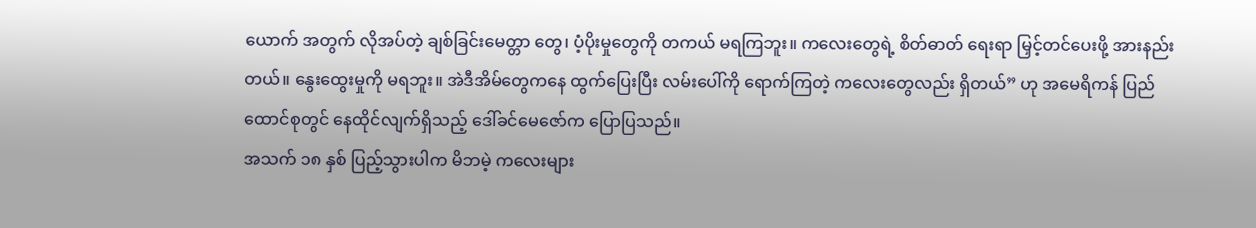ယောက် အတွက် လိုအပ်တဲ့ ချစ်ခြင်းမေတ္တာ တွေ၊ ပံ့ပိုးမှုတွေကို တကယ် မရကြဘူး။ ကလေးတွေရဲ့ စိတ်ဓာတ် ရေးရာ မြှင့်တင်ပေးဖို့ အားနည်း တယ်။ နွေးထွေးမှုကို မရဘူး။ အဲဒီအိမ်တွေကနေ ထွက်ပြေးပြီး လမ်းပေါ်ကို ရောက်ကြတဲ့ ကလေးတွေလည်း ရှိတယ်” ဟု အမေရိကန် ပြည်ထောင်စုတွင် နေထိုင်လျက်ရှိသည့် ဒေါ်ခင်မေဇော်က ပြောပြသည်။
အသက် ၁၈ နှစ် ပြည့်သွားပါက မိဘမဲ့ ကလေးများ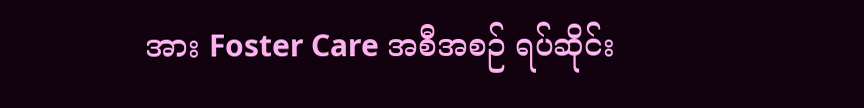အား Foster Care အစီအစဉ် ရပ်ဆိုင်း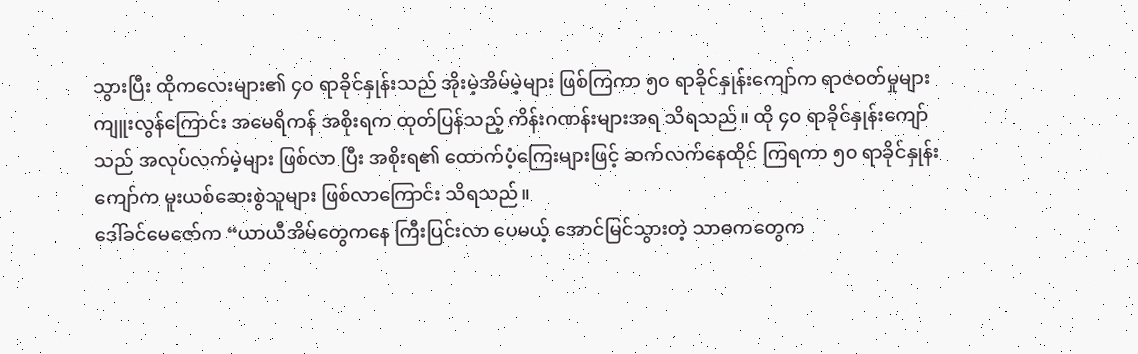သွားပြီး ထိုကလေးများ၏ ၄၀ ရာခိုင်နှုန်းသည် အိုးမဲ့အိမ်မဲ့များ ဖြစ်ကြကာ ၅၀ ရာခိုင်နှုန်းကျော်က ရာဇဝတ်မှုများ ကျူးလွန်ကြောင်း အမေရိကန် အစိုးရက ထုတ်ပြန်သည့် ကိန်းဂဏန်းများအရ သိရသည်။ ထို ၄၀ ရာခိုင်နှုန်းကျော်သည် အလုပ်လက်မဲ့များ ဖြစ်လာ ပြီး အစိုးရ၏ ထောက်ပံ့ကြေးများဖြင့် ဆက်လက်နေထိုင် ကြရကာ ၅၀ ရာခိုင်နှုန်းကျော်က မူးယစ်ဆေးစွဲသူများ ဖြစ်လာကြောင်း သိရသည်။
ဒေါ်ခင်မေဇော်က “ယာယီအိမ်တွေကနေ ကြီးပြင်းလာ ပေမယ့် အောင်မြင်သွားတဲ့ သာဓကတွေက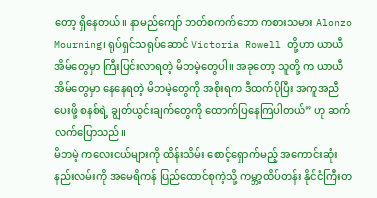တော့ ရှိနေတယ်။ နာမည်ကျော် ဘတ်စကက်ဘော ကစားသမား Alonzo Mourning၊ ရုပ်ရှင်သရုပ်ဆောင် Victoria Rowell တို့ဟာ ယာယီ အိမ်တွေမှာ ကြီးပြင်းလာရတဲ့ မိဘမဲ့တွေပါ။ အခုတော့ သူတို့ က ယာယီအိမ်တွေမှာ နေနေရတဲ့ မိဘမဲ့တွေကို အစိုးရက ဒီထက်ပိုပြီး အကူအညီပေးဖို့ စနစ်ရဲ့ ချွတ်ယွင်းချက်တွေကို ထောက်ပြနေကြပါတယ်” ဟု ဆက်လက်ပြောသည်။
မိဘမဲ့ ကလေးငယ်များကို ထိန်းသိမ်း စောင့်ရှောက်မည့် အကောင်းဆုံးနည်းလမ်းကို အမေရိကန် ပြည်ထောင်စုကဲ့သို့ ကမ္ဘာ့ထိပ်တန်း နိုင်ငံကြီးတ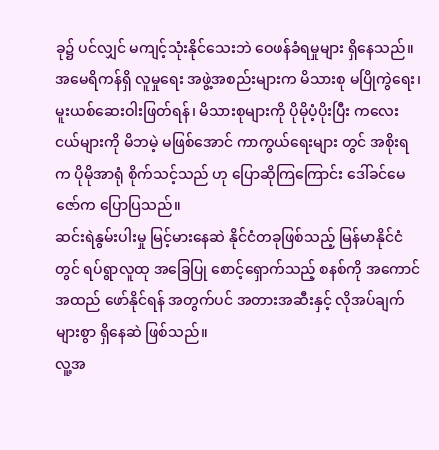ခု၌ ပင်လျှင် မကျင့်သုံးနိုင်သေးဘဲ ဝေဖန်ခံရမှုများ ရှိနေသည်။ အမေရိကန်ရှိ လူမှုရေး အဖွဲ့အစည်းများက မိသားစု မပြိုကွဲရေး၊ မူးယစ်ဆေးဝါးဖြတ်ရန်၊ မိသားစုများကို ပိုမိုပံ့ပိုးပြီး ကလေးငယ်များကို မိဘမဲ့ မဖြစ်အောင် ကာကွယ်ရေးများ တွင် အစိုးရက ပိုမိုအာရုံ စိုက်သင့်သည် ဟု ပြောဆိုကြကြောင်း ဒေါ်ခင်မေဇော်က ပြောပြသည်။
ဆင်းရဲနွမ်းပါးမှု မြင့်မားနေဆဲ နိုင်ငံတခုဖြစ်သည့် မြန်မာနိုင်ငံတွင် ရပ်ရွာလူထု အခြေပြု စောင့်ရှောက်သည့် စနစ်ကို အကောင်အထည် ဖော်နိုင်ရန် အတွက်ပင် အတားအဆီးနှင့် လိုအပ်ချက်များစွာ ရှိနေဆဲ ဖြစ်သည်။
လူ့အ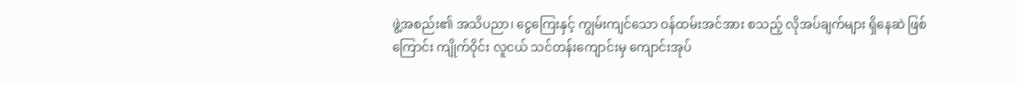ဖွဲ့အစည်း၏ အသိပညာ၊ ငွေကြေးနှင့် ကျွမ်းကျင်သော ဝန်ထမ်းအင်အား စသည့် လိုအပ်ချက်များ ရှိနေဆဲ ဖြစ်ကြောင်း ကျိုက်ဝိုင်း လူငယ် သင်တန်းကျောင်းမှ ကျောင်းအုပ်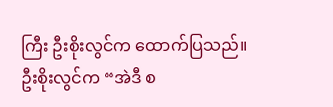ကြီး ဦးစိုးလွင်က ထောက်ပြသည်။
ဦးစိုးလွင်က “အဲဒီ စ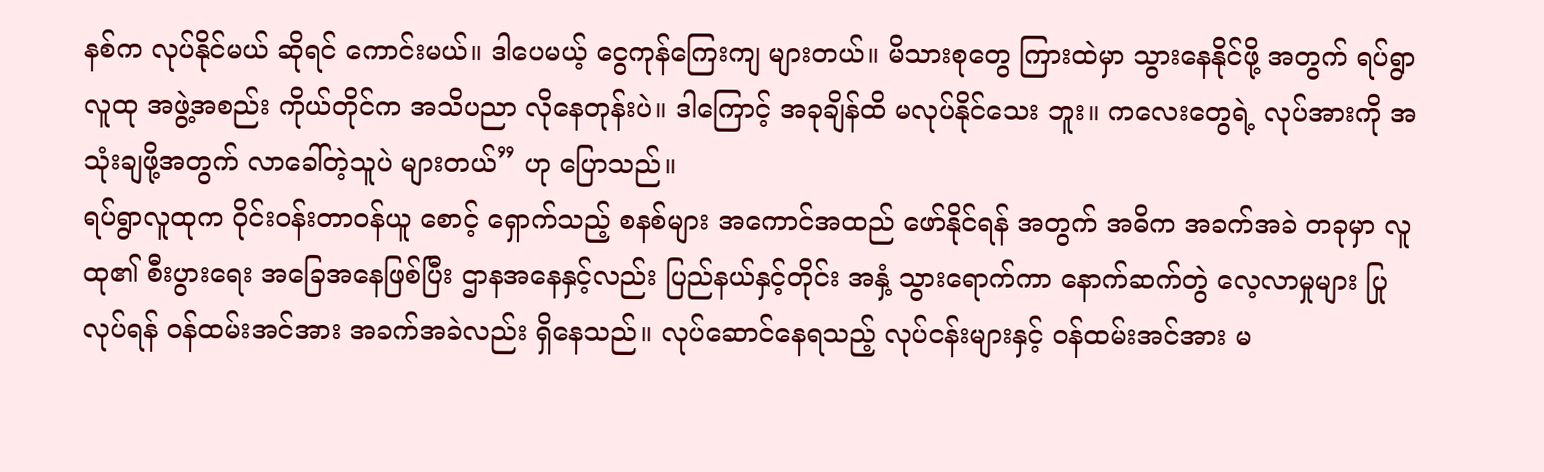နစ်က လုပ်နိုင်မယ် ဆိုရင် ကောင်းမယ်။ ဒါပေမယ့် ငွေကုန်ကြေးကျ များတယ်။ မိသားစုတွေ ကြားထဲမှာ သွားနေနိုင်ဖို့ အတွက် ရပ်ရွာလူထု အဖွဲ့အစည်း ကိုယ်တိုင်က အသိပညာ လိုနေတုန်းပဲ။ ဒါကြောင့် အခုချိန်ထိ မလုပ်နိုင်သေး ဘူး။ ကလေးတွေရဲ့ လုပ်အားကို အသုံးချဖို့အတွက် လာခေါ်တဲ့သူပဲ များတယ်” ဟု ပြောသည်။
ရပ်ရွာလူထုက ဝိုင်းဝန်းတာဝန်ယူ စောင့် ရှောက်သည့် စနစ်များ အကောင်အထည် ဖော်နိုင်ရန် အတွက် အဓိက အခက်အခဲ တခုမှာ လူထု၏ စီးပွားရေး အခြေအနေဖြစ်ပြီး ဌာနအနေနှင့်လည်း ပြည်နယ်နှင့်တိုင်း အနှံ့ သွားရောက်ကာ နောက်ဆက်တွဲ လေ့လာမှုများ ပြုလုပ်ရန် ဝန်ထမ်းအင်အား အခက်အခဲလည်း ရှိနေသည်။ လုပ်ဆောင်နေရသည့် လုပ်ငန်းများနှင့် ဝန်ထမ်းအင်အား မ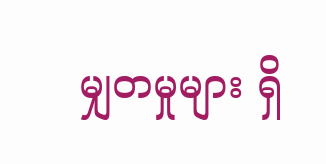မျှတမှုများ ရှိ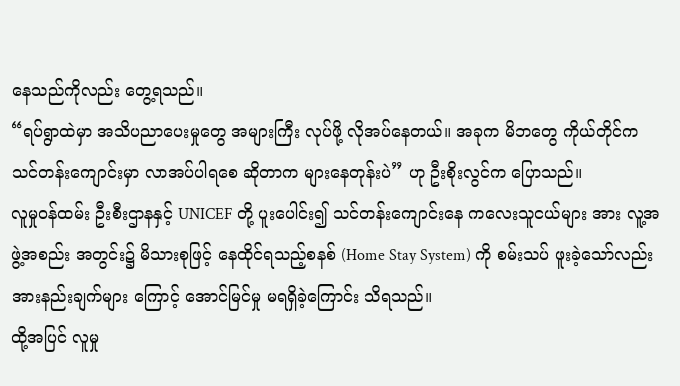နေသည်ကိုလည်း တွေ့ရသည်။
“ရပ်ရွာထဲမှာ အသိပညာပေးမှုတွေ အများကြီး လုပ်ဖို့ လိုအပ်နေတယ်။ အခုက မိဘတွေ ကိုယ်တိုင်က သင်တန်းကျောင်းမှာ လာအပ်ပါရစေ ဆိုတာက များနေတုန်းပဲ” ဟု ဦးစိုးလွင်က ပြောသည်။
လူမှုဝန်ထမ်း ဦးစီးဌာနနှင့် UNICEF တို့ ပူးပေါင်း၍ သင်တန်းကျောင်းနေ ကလေးသူငယ်များ အား လူ့အဖွဲ့အစည်း အတွင်း၌ မိသားစုဖြင့် နေထိုင်ရသည့်စနစ် (Home Stay System) ကို စမ်းသပ် ဖူးခဲ့သော်လည်း အားနည်းချက်များ ကြောင့် အောင်မြင်မှု မရရှိခဲ့ကြောင်း သိရသည်။
ထို့အပြင် လူမှု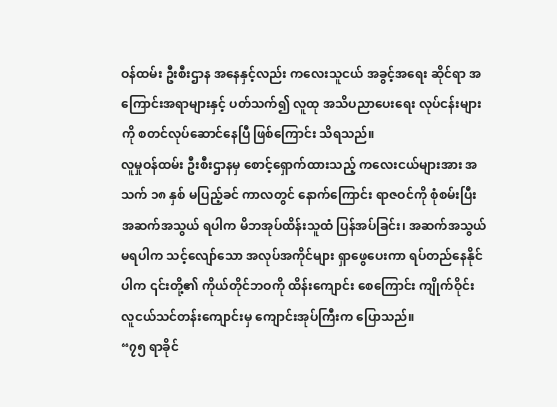ဝန်ထမ်း ဦးစီးဌာန အနေနှင့်လည်း ကလေးသူငယ် အခွင့်အရေး ဆိုင်ရာ အကြောင်းအရာများနှင့် ပတ်သက်၍ လူထု အသိပညာပေးရေး လုပ်ငန်းများကို စတင်လုပ်ဆောင်နေပြီ ဖြစ်ကြောင်း သိရသည်။
လူမှုဝန်ထမ်း ဦးစီးဌာနမှ စောင့်ရှောက်ထားသည့် ကလေးငယ်များအား အသက် ၁၈ နှစ် မပြည့်ခင် ကာလတွင် နောက်ကြောင်း ရာဇဝင်ကို စုံစမ်းပြီး အဆက်အသွယ် ရပါက မိဘအုပ်ထိန်းသူထံ ပြန်အပ်ခြင်း၊ အဆက်အသွယ် မရပါက သင့်လျော်သော အလုပ်အကိုင်များ ရှာဖွေပေးကာ ရပ်တည်နေနိုင် ပါက ၎င်းတို့၏ ကိုယ်တိုင်ဘဝကို ထိန်းကျောင်း စေကြောင်း ကျိုက်ဝိုင်း လူငယ်သင်တန်းကျောင်းမှ ကျောင်းအုပ်ကြီးက ပြောသည်။
“၇၅ ရာခိုင်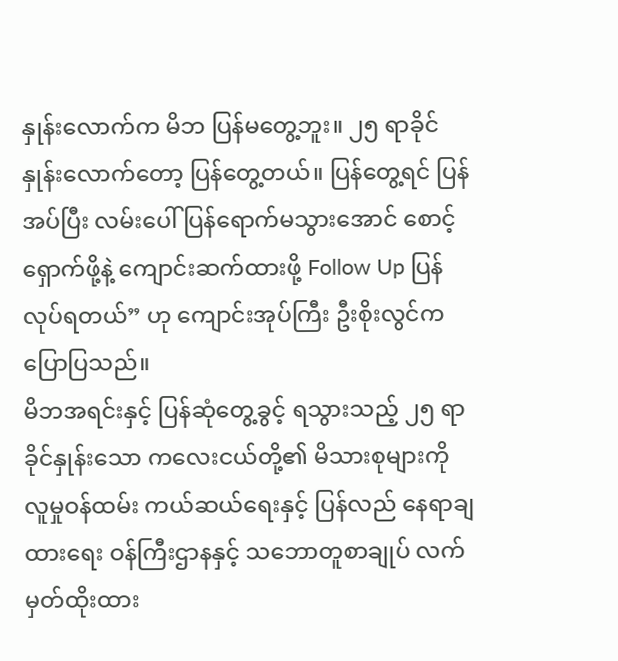နှုန်းလောက်က မိဘ ပြန်မတွေ့ဘူး။ ၂၅ ရာခိုင်နှုန်းလောက်တော့ ပြန်တွေ့တယ်။ ပြန်တွေ့ရင် ပြန်အပ်ပြီး လမ်းပေါ် ပြန်ရောက်မသွားအောင် စောင့်ရှောက်ဖို့နဲ့ ကျောင်းဆက်ထားဖို့ Follow Up ပြန်လုပ်ရတယ်” ဟု ကျောင်းအုပ်ကြီး ဦးစိုးလွင်က ပြောပြသည်။
မိဘအရင်းနှင့် ပြန်ဆုံတွေ့ခွင့် ရသွားသည့် ၂၅ ရာခိုင်နှုန်းသော ကလေးငယ်တို့၏ မိသားစုများကို လူမှုဝန်ထမ်း ကယ်ဆယ်ရေးနှင့် ပြန်လည် နေရာချထားရေး ဝန်ကြီးဌာနနှင့် သဘောတူစာချုပ် လက်မှတ်ထိုးထား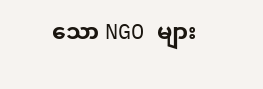သော NGO များ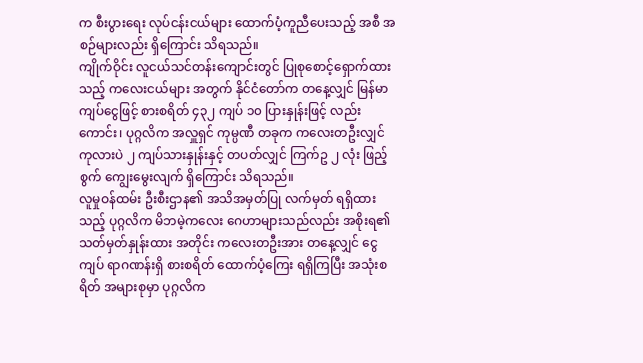က စီးပွားရေး လုပ်ငန်းငယ်များ ထောက်ပံ့ကူညီပေးသည့် အစီ အစဉ်များလည်း ရှိကြောင်း သိရသည်။
ကျိုက်ဝိုင်း လူငယ်သင်တန်းကျောင်းတွင် ပြုစုစောင့်ရှောက်ထားသည့် ကလေးငယ်များ အတွက် နိုင်ငံတော်က တနေ့လျှင် မြန်မာကျပ်ငွေဖြင့် စားစရိတ် ၄၃၂ ကျပ် ၁၀ ပြားနှုန်းဖြင့် လည်းကောင်း၊ ပုဂ္ဂလိက အလှူရှင် ကုမ္ပဏီ တခုက ကလေးတဦးလျှင် ကုလားပဲ ၂ ကျပ်သားနှုန်းနှင့် တပတ်လျှင် ကြက်ဥ ၂ လုံး ဖြည့်စွက် ကျွေးမွေးလျက် ရှိကြောင်း သိရသည်။
လူမှုဝန်ထမ်း ဦးစီးဌာန၏ အသိအမှတ်ပြု လက်မှတ် ရရှိထားသည့် ပုဂ္ဂလိက မိဘမဲ့ကလေး ဂေဟာများသည်လည်း အစိုးရ၏ သတ်မှတ်နှုန်းထား အတိုင်း ကလေးတဦးအား တနေ့လျှင် ငွေကျပ် ရာဂဏန်းရှိ စားစရိတ် ထောက်ပံ့ကြေး ရရှိကြပြီး အသုံးစရိတ် အများစုမှာ ပုဂ္ဂလိက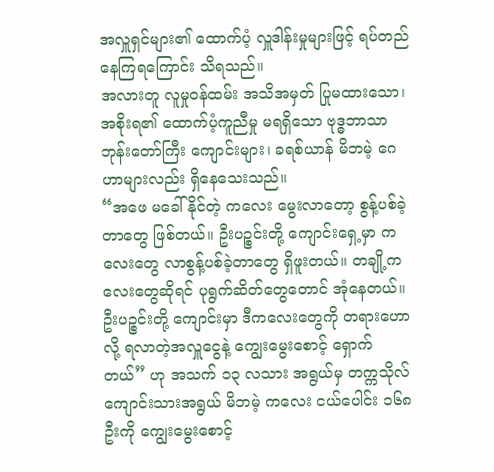အလှူရှင်များ၏ ထောက်ပံ့ လှူဒါန်းမှုများဖြင့် ရပ်တည် နေကြရကြောင်း သိရသည်။
အလားတူ လူမှုဝန်ထမ်း အသိအမှတ် ပြုမထားသော၊ အစိုးရ၏ ထောက်ပံ့ကူညီမှု မရရှိသော ဗုဒ္ဓဘာသာ ဘုန်းတော်ကြီး ကျောင်းများ၊ ခရစ်ယာန် မိဘမဲ့ ဂေဟာများလည်း ရှိနေသေးသည်။
“အဖေ မခေါ်နိုင်တဲ့ ကလေး မွေးလာတော့ စွန့်ပစ်ခဲ့တာတွေ ဖြစ်တယ်။ ဦးပဉ္စင်းတို့ ကျောင်းရှေ့မှာ ကလေးတွေ လာစွန့်ပစ်ခဲ့တာတွေ ရှိဖူးတယ်။ တချို့ကလေးတွေဆိုရင် ပုရွက်ဆိတ်တွေတောင် အုံနေတယ်။ ဦးပဉ္စင်းတို့ ကျောင်းမှာ ဒီကလေးတွေကို တရားဟောလို့ ရလာတဲ့အလှူငွေနဲ့ ကျွေးမွေးစောင့် ရှောက်တယ်” ဟု အသက် ၁၃ လသား အရွယ်မှ တက္ကသိုလ် ကျောင်းသားအရွယ် မိဘမဲ့ ကလေး ငယ်ပေါင်း ၁၆၈ ဦးကို ကျွေးမွေးစောင့်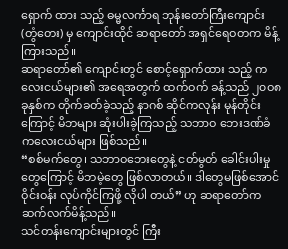ရှောက် ထား သည့် ဓမ္မလင်္ကာရ ဘုန်းတော်ကြီးကျောင်း (တွံတေး) မှ ကျောင်းထိုင် ဆရာတော် အရှင်ရေဝတက မိန့်ကြားသည်။
ဆရာတော်၏ ကျောင်းတွင် စောင့်ရှောက်ထား သည့် ကလေးငယ်များ၏ အရေအတွက် ထက်ဝက် ခန့်သည် ၂၀ဝ၈ ခုနှစ်က တိုက်ခတ်ခဲ့သည့် နာဂစ် ဆိုင်ကလုန်း မုန်တိုင်းကြောင့် မိဘများ ဆုံးပါးခဲ့ကြသည့် သဘာဝ ဘေးဒဏ်ခံ ကလေးငယ်များ ဖြစ်သည်။
“စစ်မက်တွေ၊ သဘာဝဘေးတွေနဲ့ ငတ်မွတ် ခေါင်းပါးမှုတွေကြောင့် မိဘမဲ့တွေ ဖြစ်လာတယ်။ ဒါတွေမဖြစ်အောင် ဝိုင်းဝန်း လုပ်ကိုင်ကြဖို့ လိုပါ တယ်” ဟု ဆရာတော်က ဆက်လက်မိန့်သည်။
သင်တန်းကျောင်းများတွင် ကြီး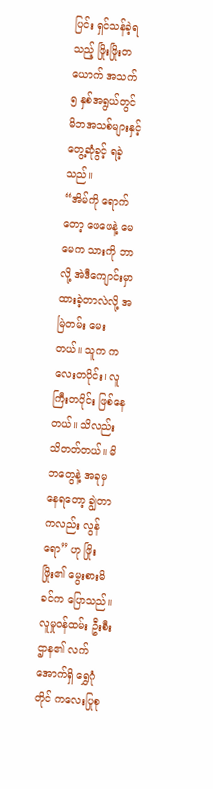ပြင်း ရှင်သန်ခဲ့ရသည့် ဖြိုးဖြိုးတယောက် အသက် ၅ နှစ်အရွယ်တွင် မိဘအသစ်များနှင့် တွေ့ဆုံခွင့် ရခဲ့သည်။
“အိမ်ကို ရောက်တော့ ဖေဖေနဲ့ မေမေက သားကို ဘာလို့ အဲဒီကျောင်းမှာ ထားခဲ့တာလဲလို့ အမြဲတမ်း မေးတယ်။ သူက ကလေးတပိုင်း၊ လူကြီးတပိုင်း ဖြစ်နေတယ်။ သိလည်း သိတတ်တယ်။ မိဘတွေနဲ့ အခုမှ နေရတော့ ချွဲတာကလည်း လွန်ရော” ဟု ဖြိုးဖြိုး၏ မွေးစားမိခင်က ပြောသည်။
လူမှုဝန်ထမ်း ဦးစီးဌာန၏ လက်အောက်ရှိ ရွှေဂုံတိုင် ကလေးပြုစု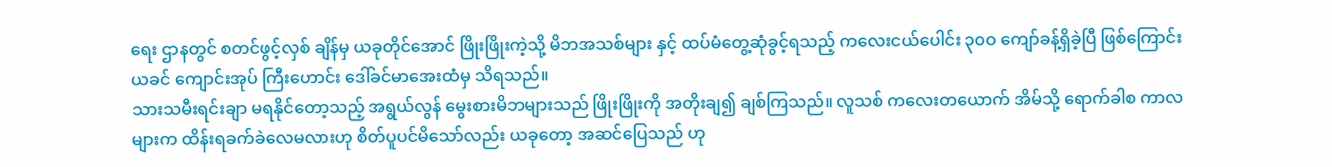ရေး ဌာနတွင် စတင်ဖွင့်လှစ် ချိန်မှ ယခုတိုင်အောင် ဖြိုးဖြိုးကဲ့သို့ မိဘအသစ်များ နှင့် ထပ်မံတွေ့ဆုံခွင့်ရသည့် ကလေးငယ်ပေါင်း ၃၀ဝ ကျော်ခန့်ရှိခဲ့ပြီ ဖြစ်ကြောင်း ယခင် ကျောင်းအုပ် ကြီးဟောင်း ဒေါ်ခင်မာအေးထံမှ သိရသည်။
သားသမီးရင်းချာ မရနိုင်တော့သည့် အရွယ်လွန် မွေးစားမိဘများသည် ဖြိုးဖြိုးကို အတိုးချ၍ ချစ်ကြသည်။ လူသစ် ကလေးတယောက် အိမ်သို့ ရောက်ခါစ ကာလများက ထိန်းရခက်ခဲလေမလားဟု စိတ်ပူပင်မိသော်လည်း ယခုတော့ အဆင်ပြေသည် ဟု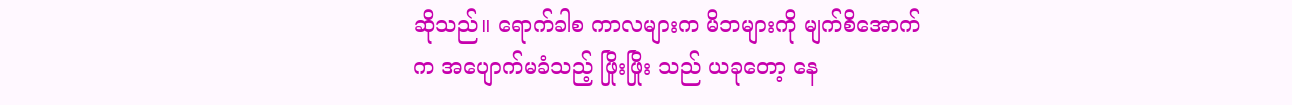ဆိုသည်။ ရောက်ခါစ ကာလများက မိဘများကို မျက်စိအောက်က အပျောက်မခံသည့် ဖြိုးဖြိုး သည် ယခုတော့ နေ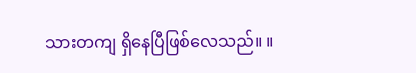သားတကျ ရှိနေပြီဖြစ်လေသည်။ ။